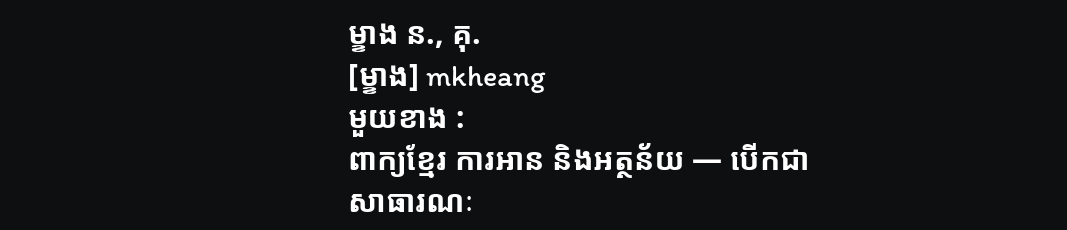ម្ខាង ន., គុ.
[ម្ខាង] mkheang
មួយខាង :
ពាក្យខ្មែរ ការអាន និងអត្ថន័យ — បើកជាសាធារណៈ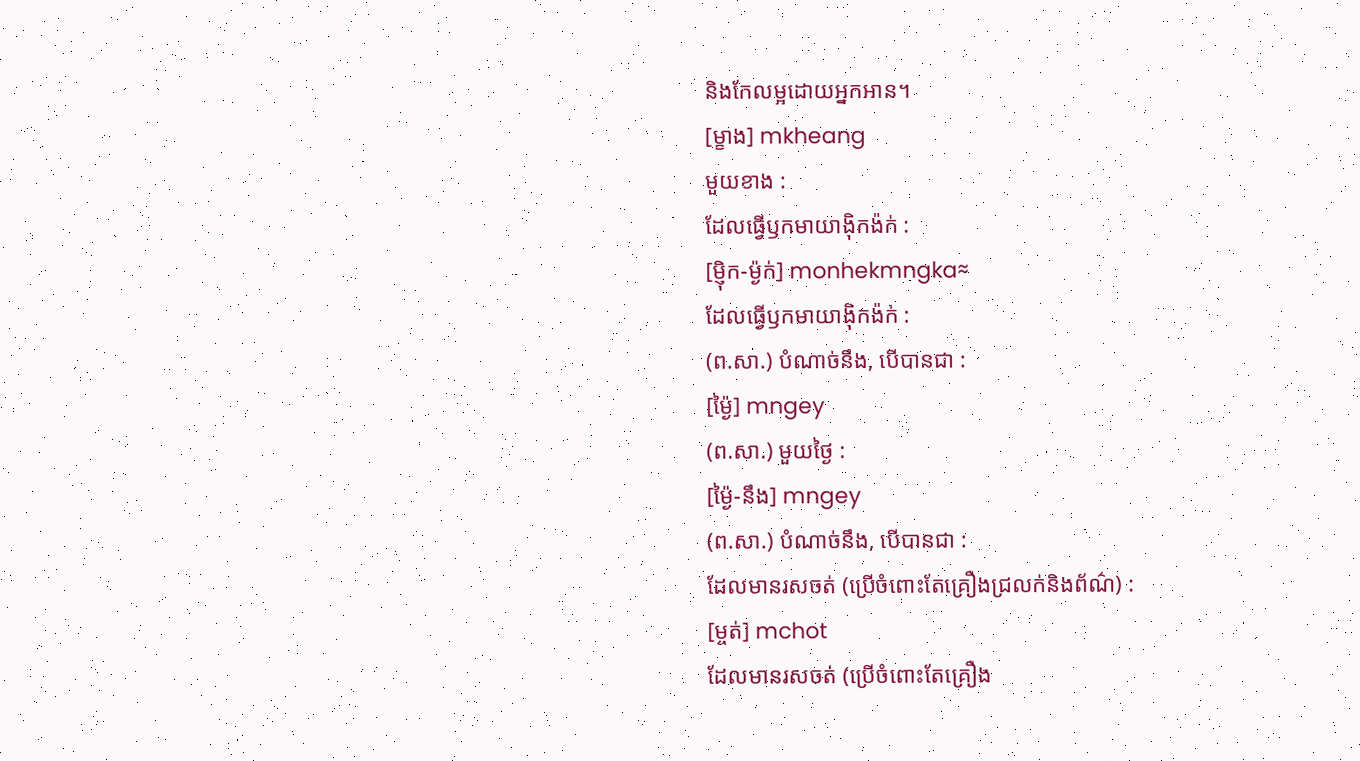និងកែលម្អដោយអ្នកអាន។
[ម្ខាង] mkheang
មួយខាង :
ដែលធ្វើឫកមាយាង៉ិកង៉ក់ :
[ម្ញ៉ិក-ម៉្ងក់] monhekmngka≈
ដែលធ្វើឫកមាយាង៉ិកង៉ក់ :
(ព.សា.) បំណាច់នឹង, បើបានជា :
[ម្ង៉ៃ] mngey
(ព.សា.) មួយថ្ងៃ :
[ម្ង៉ៃ-នឹង] mngey
(ព.សា.) បំណាច់នឹង, បើបានជា :
ដែលមានរសចត់ (ប្រើចំពោះតែគ្រឿងជ្រលក់និងព័ណ៌) :
[ម្ចត់] mchot
ដែលមានរសចត់ (ប្រើចំពោះតែគ្រឿង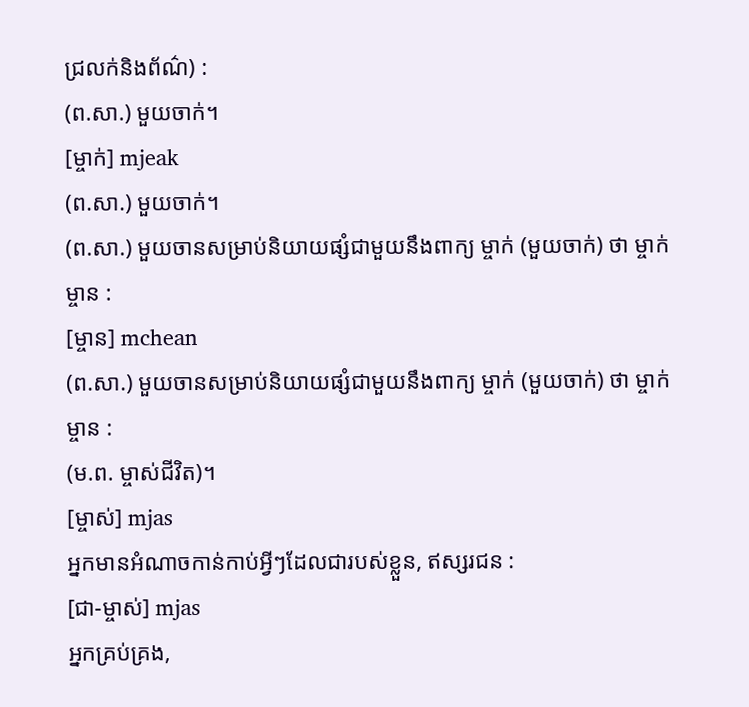ជ្រលក់និងព័ណ៌) :
(ព.សា.) មួយចាក់។
[ម្ចាក់] mjeak
(ព.សា.) មួយចាក់។
(ព.សា.) មួយចានសម្រាប់និយាយផ្សំជាមួយនឹងពាក្យ ម្ចាក់ (មួយចាក់) ថា ម្ចាក់ម្ចាន :
[ម្ចាន] mchean
(ព.សា.) មួយចានសម្រាប់និយាយផ្សំជាមួយនឹងពាក្យ ម្ចាក់ (មួយចាក់) ថា ម្ចាក់ម្ចាន :
(ម.ព. ម្ចាស់ជីវិត)។
[ម្ចាស់] mjas
អ្នកមានអំណាចកាន់កាប់អ្វីៗដែលជារបស់ខ្លួន, ឥស្សរជន :
[ជា-ម្ចាស់] mjas
អ្នកគ្រប់គ្រង,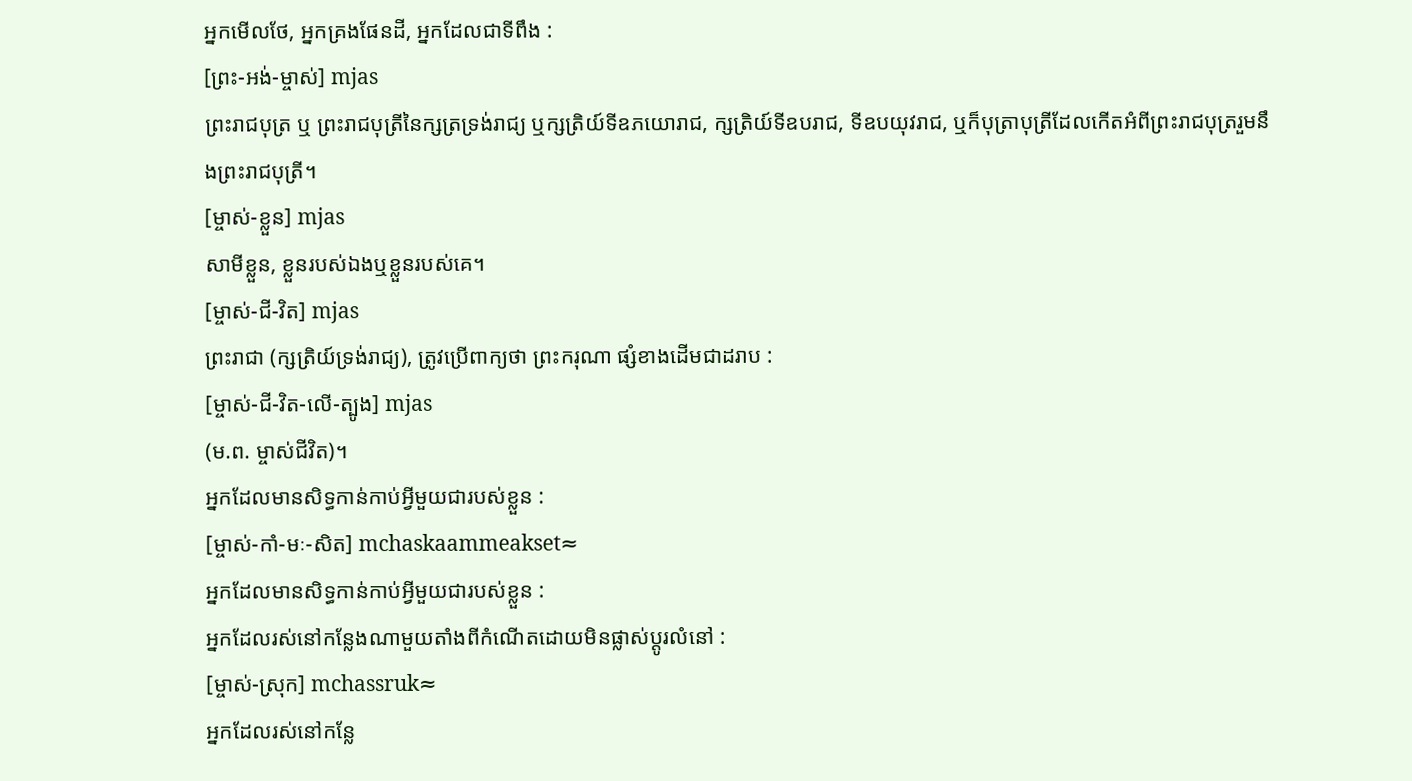អ្នកមើលថែ, អ្នកគ្រងផែនដី, អ្នកដែលជាទីពឹង :
[ព្រះ-អង់-ម្ចាស់] mjas
ព្រះរាជបុត្រ ឬ ព្រះរាជបុត្រីនៃក្សត្រទ្រង់រាជ្យ ឬក្សត្រិយ៍ទីឧភយោរាជ, ក្សត្រិយ៍ទីឧបរាជ, ទីឧបយុវរាជ, ឬក៏បុត្រាបុត្រីដែលកើតអំពីព្រះរាជបុត្ររួមនឹងព្រះរាជបុត្រី។
[ម្ចាស់-ខ្លួន] mjas
សាមីខ្លួន, ខ្លួនរបស់ឯងឬខ្លួនរបស់គេ។
[ម្ចាស់-ជី-វិត] mjas
ព្រះរាជា (ក្សត្រិយ៍ទ្រង់រាជ្យ), ត្រូវប្រើពាក្យថា ព្រះករុណា ផ្សំខាងដើមជាដរាប :
[ម្ចាស់-ជី-វិត-លើ-ត្បូង] mjas
(ម.ព. ម្ចាស់ជីវិត)។
អ្នកដែលមានសិទ្ធកាន់កាប់អ្វីមួយជារបស់ខ្លួន :
[ម្ចាស់-កាំ-មៈ-សិត] mchaskaammeakset≈
អ្នកដែលមានសិទ្ធកាន់កាប់អ្វីមួយជារបស់ខ្លួន :
អ្នកដែលរស់នៅកន្លែងណាមួយតាំងពីកំណើតដោយមិនផ្លាស់ប្ដូរលំនៅ :
[ម្ចាស់-ស្រុក] mchassruk≈
អ្នកដែលរស់នៅកន្លែ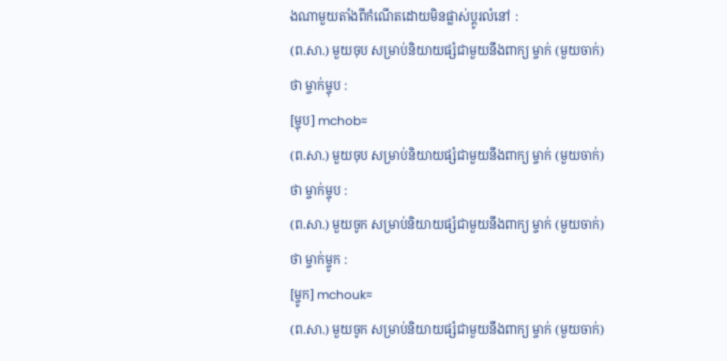ងណាមួយតាំងពីកំណើតដោយមិនផ្លាស់ប្ដូរលំនៅ :
(ព.សា.) មួយចុប សម្រាប់និយាយផ្សំជាមួយនឹងពាក្យ ម្ចាក់ (មួយចាក់) ថា ម្ចាក់ម្ចុប :
[ម្ចុប] mchob≈
(ព.សា.) មួយចុប សម្រាប់និយាយផ្សំជាមួយនឹងពាក្យ ម្ចាក់ (មួយចាក់) ថា ម្ចាក់ម្ចុប :
(ព.សា.) មួយចូក សម្រាប់និយាយផ្សំជាមួយនឹងពាក្យ ម្ចាក់ (មួយចាក់) ថា ម្ចាក់ម្ចូក :
[ម្ចូក] mchouk≈
(ព.សា.) មួយចូក សម្រាប់និយាយផ្សំជាមួយនឹងពាក្យ ម្ចាក់ (មួយចាក់)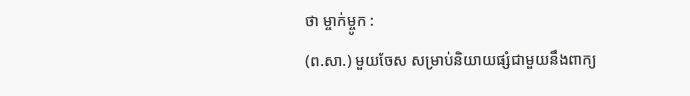ថា ម្ចាក់ម្ចូក :
(ព.សា.) មួយចែស សម្រាប់និយាយផ្សំជាមួយនឹងពាក្យ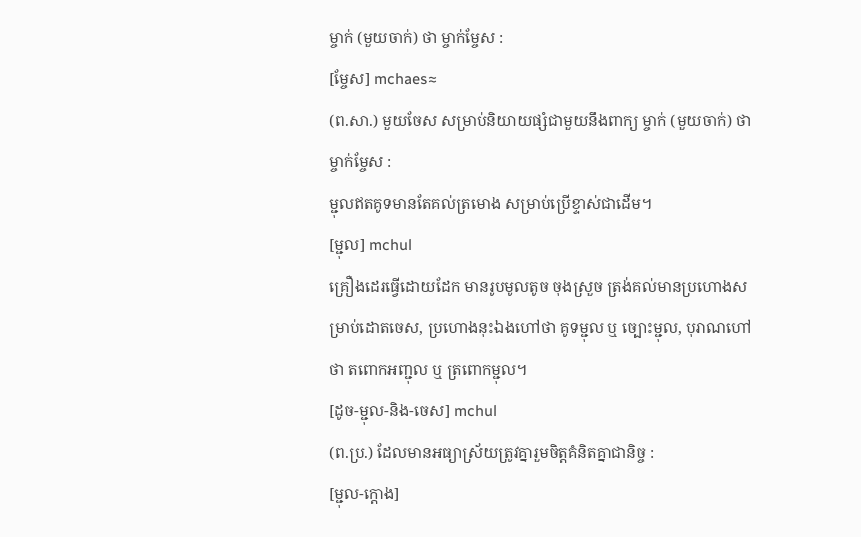ម្ចាក់ (មួយចាក់) ថា ម្ចាក់ម្ចែស :
[ម្ចែស] mchaes≈
(ព.សា.) មួយចែស សម្រាប់និយាយផ្សំជាមួយនឹងពាក្យ ម្ចាក់ (មួយចាក់) ថា ម្ចាក់ម្ចែស :
ម្ជុលឥតគូទមានតែគល់ត្រមោង សម្រាប់ប្រើខ្ទាស់ជាដើម។
[ម្ជុល] mchul
គ្រឿងដេរធ្វើដោយដែក មានរូបមូលតូច ចុងស្រួច ត្រង់គល់មានប្រហោងសម្រាប់ដោតចេស, ប្រហោងនុះឯងហៅថា គូទម្ជុល ឬ ច្បោះម្ជុល, បុរាណហៅថា តពោកអញ្ជុល ឬ ត្រពោកម្ជុល។
[ដូច-ម្ជុល-និង-ចេស] mchul
(ព.ប្រ.) ដែលមានអធ្យាស្រ័យត្រូវគ្នារួមចិត្តគំនិតគ្នាជានិច្ច :
[ម្ជុល-ក្ដោង]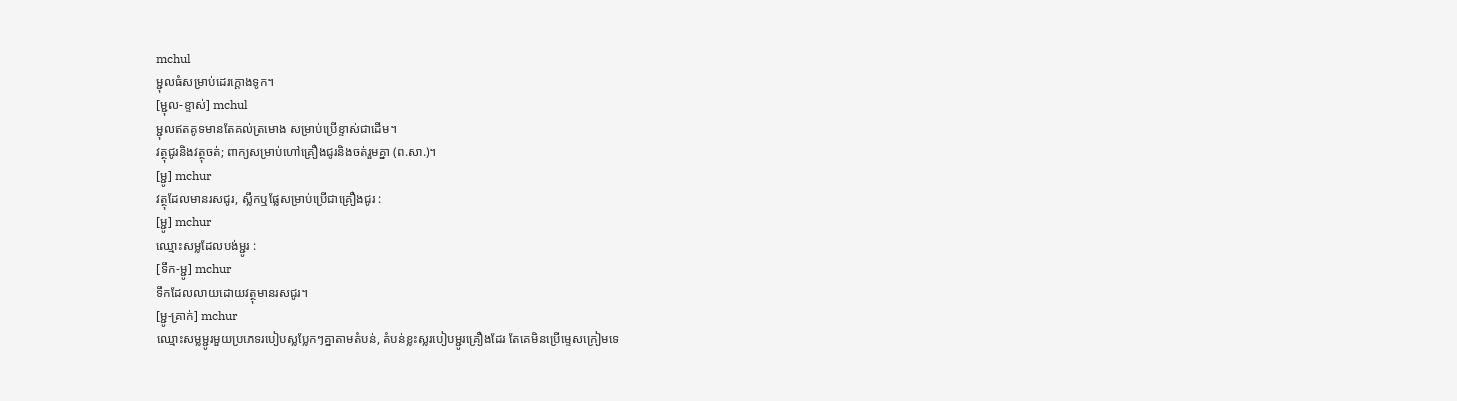mchul
ម្ជុលធំសម្រាប់ដេរក្ដោងទូក។
[ម្ជុល-ខ្ទាស់] mchul
ម្ជុលឥតគូទមានតែគល់ត្រមោង សម្រាប់ប្រើខ្ទាស់ជាដើម។
វត្ថុជូរនិងវត្ថុចត់; ពាក្យសម្រាប់ហៅគ្រឿងជូរនិងចត់រួមគ្នា (ព.សា.)។
[ម្ជូ] mchur
វត្ថុដែលមានរសជូរ, ស្លឹកឬផ្លែសម្រាប់ប្រើជាគ្រឿងជូរ :
[ម្ជូ] mchur
ឈ្មោះសម្លដែលបង់ម្ជូរ :
[ទឹក-ម្ជូ] mchur
ទឹកដែលលាយដោយវត្ថុមានរសជូរ។
[ម្ជូ-គ្រាក់] mchur
ឈ្មោះសម្លម្ជូរមួយប្រភេទរបៀបស្លប្លែកៗគ្នាតាមតំបន់, តំបន់ខ្លះស្លរបៀបម្ជូរគ្រឿងដែរ តែគេមិនប្រើម្ទេសក្រៀមទេ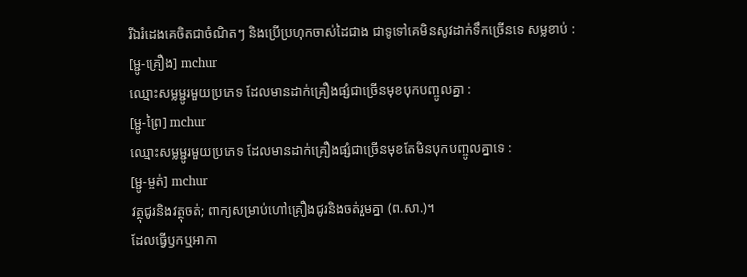រីឯរំដេងគេចិតជាចំណិតៗ និងប្រើប្រហុកចាស់ដៃជាង ជាទូទៅគេមិនសូវដាក់ទឹកច្រើនទេ សម្លខាប់ :
[ម្ជូ-គ្រឿង] mchur
ឈ្មោះសម្លម្ជូរមួយប្រភេទ ដែលមានដាក់គ្រឿងផ្សំជាច្រើនមុខបុកបញ្ចូលគ្នា :
[ម្ជូ-ព្រៃ] mchur
ឈ្មោះសម្លម្ជូរមួយប្រភេទ ដែលមានដាក់គ្រឿងផ្សំជាច្រើនមុខតែមិនបុកបញ្ចូលគ្នាទេ :
[ម្ជូ-ម្ចត់] mchur
វត្ថុជូរនិងវត្ថុចត់; ពាក្យសម្រាប់ហៅគ្រឿងជូរនិងចត់រួមគ្នា (ព.សា.)។
ដែលធ្វើឫកឬអាកា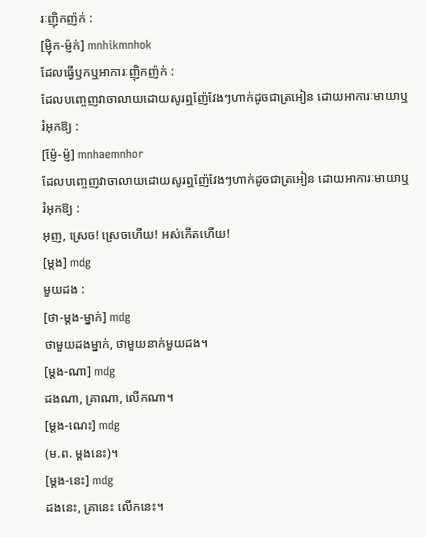រៈញ៉ិកញ៉ក់ :
[ម្ញ៉ិក-ម្ញ៉ក់] mnhikmnhok
ដែលធ្វើឫកឬអាការៈញ៉ិកញ៉ក់ :
ដែលបញ្ចេញវាចាលាយដោយសូរឮញ៉ែវែងៗហាក់ដូចជាត្រអៀន ដោយអាការៈមាយាឬរំអុកឱ្យ :
[ម្ញ៉ែ-ម្ញ៉] mnhaemnhor
ដែលបញ្ចេញវាចាលាយដោយសូរឮញ៉ែវែងៗហាក់ដូចជាត្រអៀន ដោយអាការៈមាយាឬរំអុកឱ្យ :
អុញ, ស្រេច! ស្រេចហើយ! អស់កើតហើយ!
[ម្ដង] mdg
មួយដង :
[ថា-ម្ដង-ម្នាក់] mdg
ថាមួយដងម្នាក់, ថាមួយនាក់មួយដង។
[ម្ដង-ណា] mdg
ដងណា, គ្រាណា, លើកណា។
[ម្ដង-ណេះ] mdg
(ម.ព. ម្ដងនេះ)។
[ម្ដង-នេះ] mdg
ដងនេះ, គ្រានេះ លើកនេះ។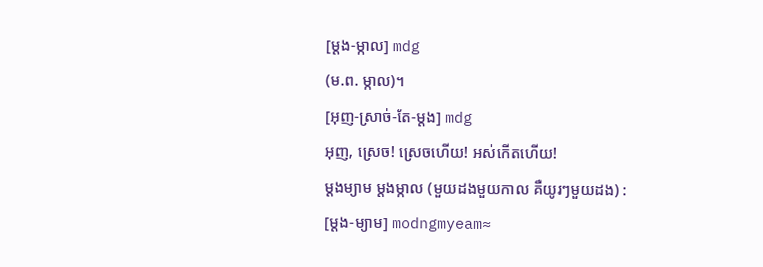[ម្ដង-ម្កាល] mdg
(ម.ព. ម្កាល)។
[អុញ-ស្រាច់-តែ-ម្ដង] mdg
អុញ, ស្រេច! ស្រេចហើយ! អស់កើតហើយ!
ម្ដងម្យាម ម្ដងម្កាល (មួយដងមួយកាល គឺយូរៗមួយដង) :
[ម្ដង-ម្យាម] modngmyeam≈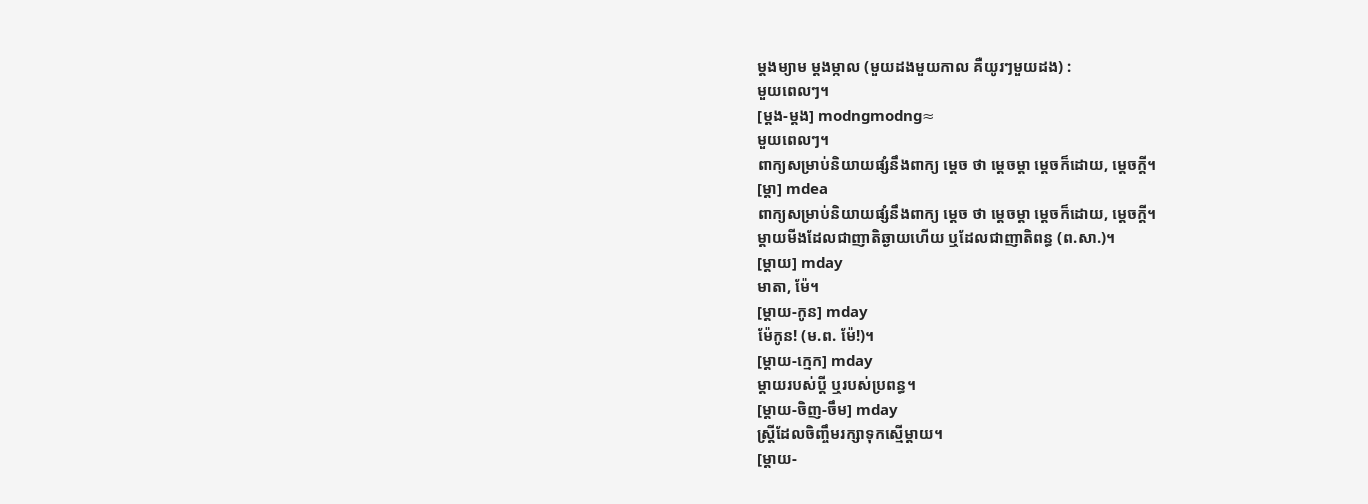ម្ដងម្យាម ម្ដងម្កាល (មួយដងមួយកាល គឺយូរៗមួយដង) :
មួយពេលៗ។
[ម្ដង-ម្ដង] modngmodng≈
មួយពេលៗ។
ពាក្យសម្រាប់និយាយផ្សំនឹងពាក្យ ម្ដេច ថា ម្ដេចម្ដា ម្ដេចក៏ដោយ, ម្ដេចក្ដី។
[ម្ដា] mdea
ពាក្យសម្រាប់និយាយផ្សំនឹងពាក្យ ម្ដេច ថា ម្ដេចម្ដា ម្ដេចក៏ដោយ, ម្ដេចក្ដី។
ម្ដាយមីងដែលជាញាតិឆ្ងាយហើយ ឬដែលជាញាតិពន្ធ (ព.សា.)។
[ម្ដាយ] mday
មាតា, ម៉ែ។
[ម្ដាយ-កូន] mday
ម៉ែកូន! (ម.ព. ម៉ែ!)។
[ម្ដាយ-ក្មេក] mday
ម្ដាយរបស់ប្ដី ឬរបស់ប្រពន្ធ។
[ម្ដាយ-ចិញ-ចឹម] mday
ស្ត្រីដែលចិញ្ចឹមរក្សាទុកស្មើម្ដាយ។
[ម្ដាយ-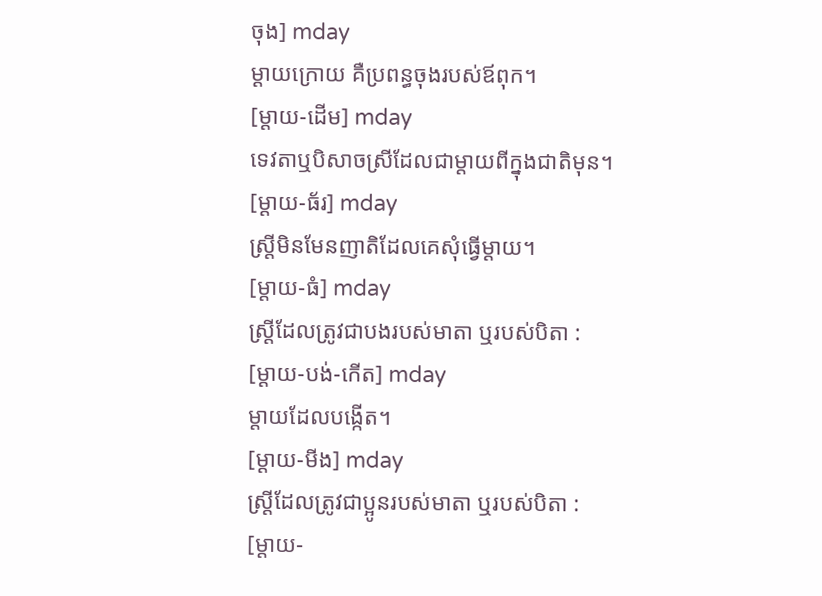ចុង] mday
ម្ដាយក្រោយ គឺប្រពន្ធចុងរបស់ឪពុក។
[ម្ដាយ-ដើម] mday
ទេវតាឬបិសាចស្រីដែលជាម្ដាយពីក្នុងជាតិមុន។
[ម្ដាយ-ធ័រ] mday
ស្ត្រីមិនមែនញាតិដែលគេសុំធ្វើម្ដាយ។
[ម្ដាយ-ធំ] mday
ស្ត្រីដែលត្រូវជាបងរបស់មាតា ឬរបស់បិតា :
[ម្ដាយ-បង់-កើត] mday
ម្ដាយដែលបង្កើត។
[ម្ដាយ-មីង] mday
ស្ត្រីដែលត្រូវជាប្អូនរបស់មាតា ឬរបស់បិតា :
[ម្ដាយ-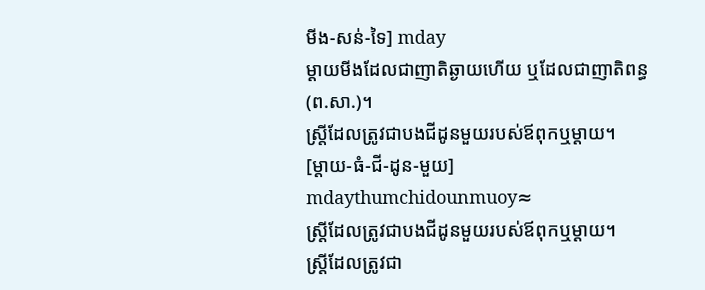មីង-សន់-ទៃ] mday
ម្ដាយមីងដែលជាញាតិឆ្ងាយហើយ ឬដែលជាញាតិពន្ធ (ព.សា.)។
ស្ត្រីដែលត្រូវជាបងជីដូនមួយរបស់ឪពុកឬម្ដាយ។
[ម្ដាយ-ធំ-ជី-ដូន-មួយ] mdaythumchidounmuoy≈
ស្ត្រីដែលត្រូវជាបងជីដូនមួយរបស់ឪពុកឬម្ដាយ។
ស្ត្រីដែលត្រូវជា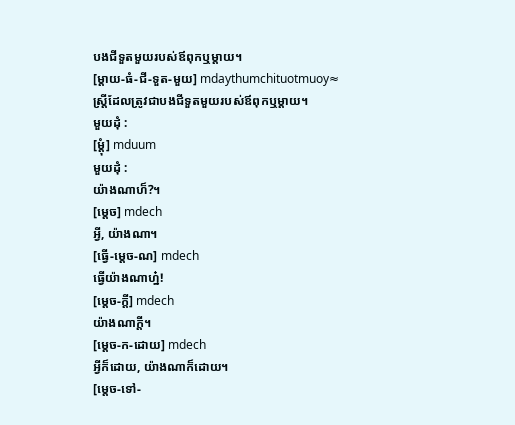បងជីទួតមួយរបស់ឪពុកឬម្ដាយ។
[ម្ដាយ-ធំ-ជី-ទួត-មួយ] mdaythumchituotmuoy≈
ស្ត្រីដែលត្រូវជាបងជីទួតមួយរបស់ឪពុកឬម្ដាយ។
មួយដុំ :
[ម្ដុំ] mduum
មួយដុំ :
យ៉ាងណាហ៏?។
[ម្ដេច] mdech
អ្វី, យ៉ាងណា។
[ធ្វើ-ម្ដេច-ណ] mdech
ធ្វើយ៉ាងណាហ្ន៎!
[ម្ដេច-ក្ដី] mdech
យ៉ាងណាក្ដី។
[ម្ដេច-ក-ដោយ] mdech
អ្វីក៏ដោយ, យ៉ាងណាក៏ដោយ។
[ម្ដេច-ទៅ-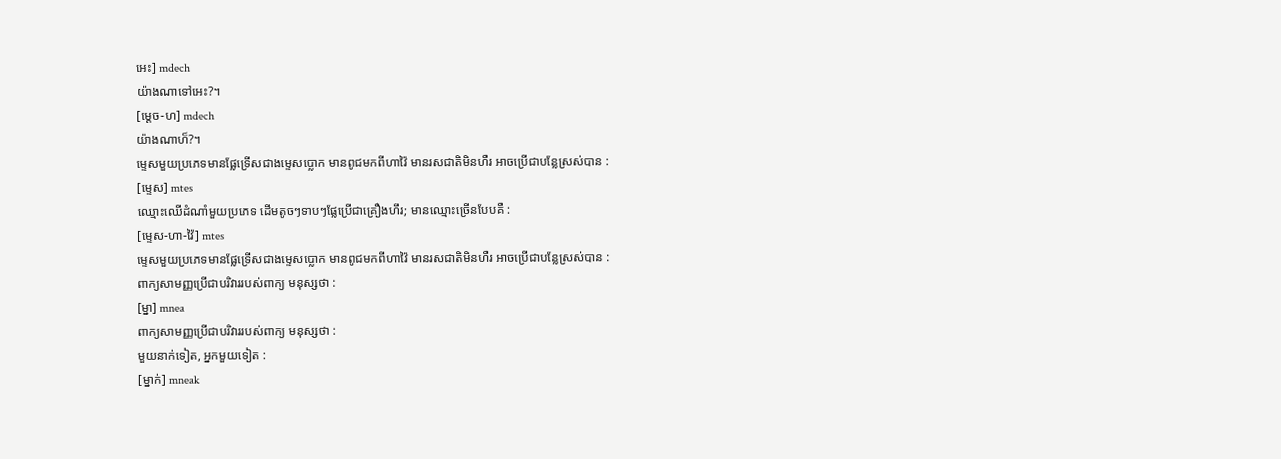អេះ] mdech
យ៉ាងណាទៅអេះ?។
[ម្ដេច-ហ] mdech
យ៉ាងណាហ៏?។
ម្ទេសមួយប្រភេទមានផ្លែទ្រើសជាងម្ទេសប្លោក មានពូជមកពីហាវ៉ៃ មានរសជាតិមិនហឺរ អាចប្រើជាបន្លែស្រស់បាន :
[ម្ទេស] mtes
ឈ្មោះឈើដំណាំមួយប្រភេទ ដើមតូចៗទាបៗផ្លែប្រើជាគ្រឿងហឹរ; មានឈ្មោះច្រើនបែបគឺ :
[ម្ទេស-ហា-វ៉ៃ] mtes
ម្ទេសមួយប្រភេទមានផ្លែទ្រើសជាងម្ទេសប្លោក មានពូជមកពីហាវ៉ៃ មានរសជាតិមិនហឺរ អាចប្រើជាបន្លែស្រស់បាន :
ពាក្យសាមញ្ញប្រើជាបរិវាររបស់ពាក្យ មនុស្សថា :
[ម្នា] mnea
ពាក្យសាមញ្ញប្រើជាបរិវាររបស់ពាក្យ មនុស្សថា :
មួយនាក់ទៀត, អ្នកមួយទៀត :
[ម្នាក់] mneak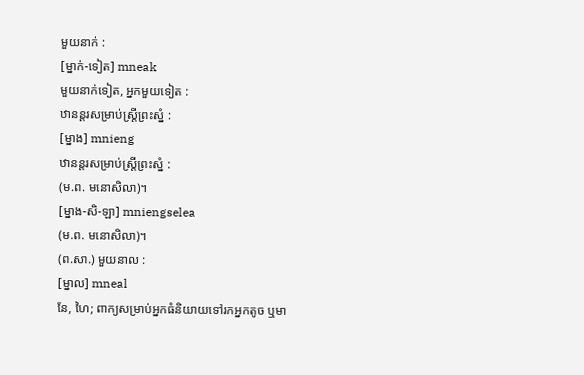មួយនាក់ :
[ម្នាក់-ទៀត] mneak
មួយនាក់ទៀត, អ្នកមួយទៀត :
ឋានន្តរសម្រាប់ស្ត្រីព្រះស្នំ :
[ម្នាង] mnieng
ឋានន្តរសម្រាប់ស្ត្រីព្រះស្នំ :
(ម.ព. មនោសិលា)។
[ម្នាង-សិ-ឡា] mniengselea
(ម.ព. មនោសិលា)។
(ព.សា.) មួយនាល :
[ម្នាល] mneal
នែ, ហៃ; ពាក្យសម្រាប់អ្នកធំនិយាយទៅរកអ្នកតូច ឬមា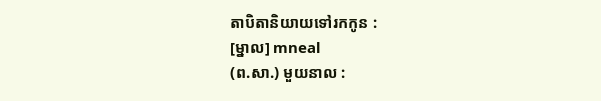តាបិតានិយាយទៅរកកូន :
[ម្នាល] mneal
(ព.សា.) មួយនាល :